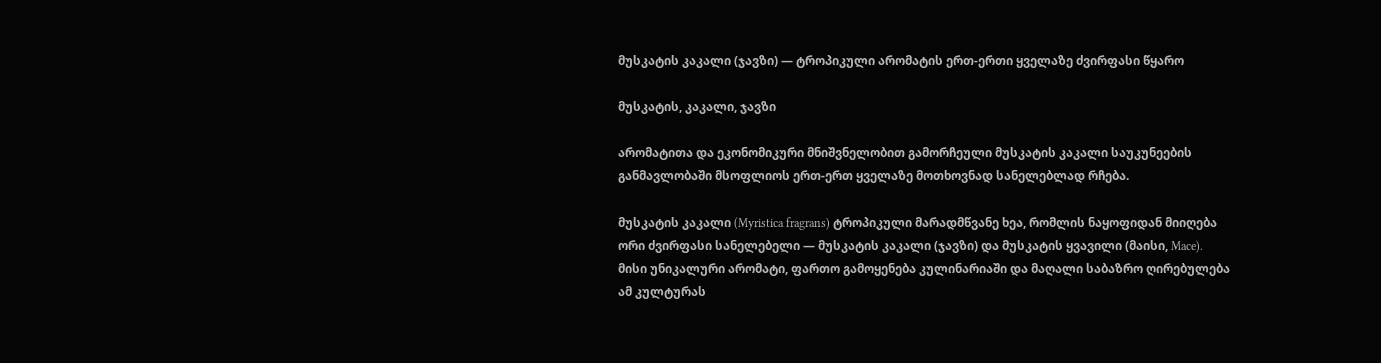მუსკატის კაკალი (ჯავზი) — ტროპიკული არომატის ერთ-ერთი ყველაზე ძვირფასი წყარო

მუსკატის, კაკალი, ჯავზი

არომატითა და ეკონომიკური მნიშვნელობით გამორჩეული მუსკატის კაკალი საუკუნეების განმავლობაში მსოფლიოს ერთ-ერთ ყველაზე მოთხოვნად სანელებლად რჩება.

მუსკატის კაკალი (Myristica fragrans) ტროპიკული მარადმწვანე ხეა, რომლის ნაყოფიდან მიიღება ორი ძვირფასი სანელებელი — მუსკატის კაკალი (ჯავზი) და მუსკატის ყვავილი (მაისი, Mace). მისი უნიკალური არომატი, ფართო გამოყენება კულინარიაში და მაღალი საბაზრო ღირებულება ამ კულტურას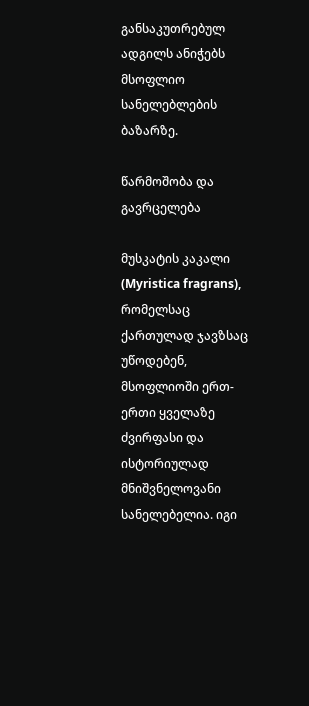განსაკუთრებულ ადგილს ანიჭებს მსოფლიო სანელებლების ბაზარზე.

წარმოშობა და გავრცელება

მუსკატის კაკალი (Myristica fragrans), რომელსაც ქართულად ჯავზსაც უწოდებენ, მსოფლიოში ერთ-ერთი ყველაზე ძვირფასი და ისტორიულად მნიშვნელოვანი სანელებელია. იგი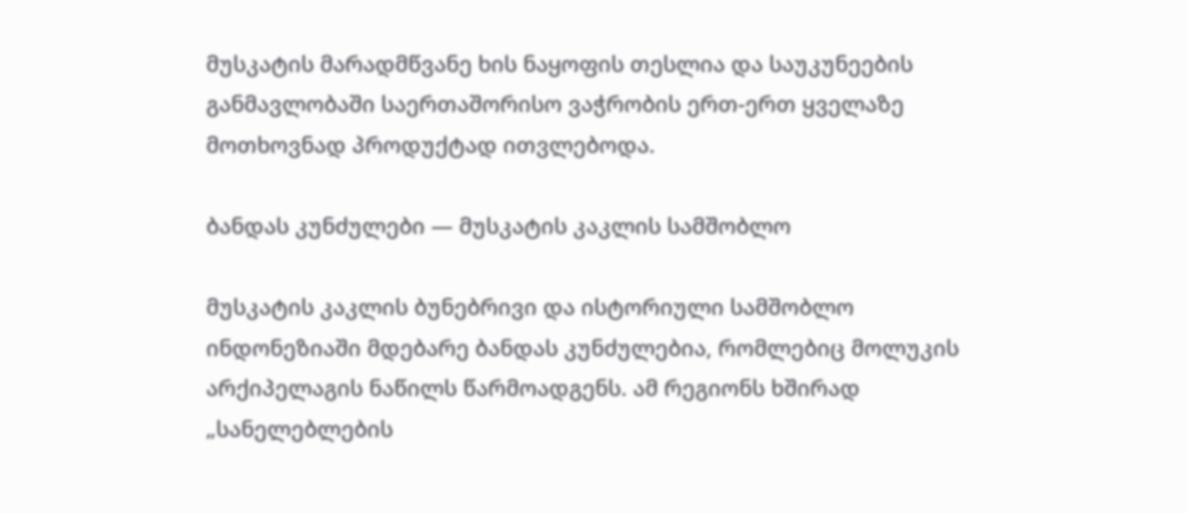მუსკატის მარადმწვანე ხის ნაყოფის თესლია და საუკუნეების განმავლობაში საერთაშორისო ვაჭრობის ერთ-ერთ ყველაზე მოთხოვნად პროდუქტად ითვლებოდა.

ბანდას კუნძულები — მუსკატის კაკლის სამშობლო

მუსკატის კაკლის ბუნებრივი და ისტორიული სამშობლო ინდონეზიაში მდებარე ბანდას კუნძულებია, რომლებიც მოლუკის არქიპელაგის ნაწილს წარმოადგენს. ამ რეგიონს ხშირად „სანელებლების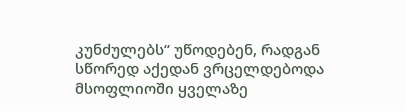კუნძულებს“ უწოდებენ, რადგან სწორედ აქედან ვრცელდებოდა მსოფლიოში ყველაზე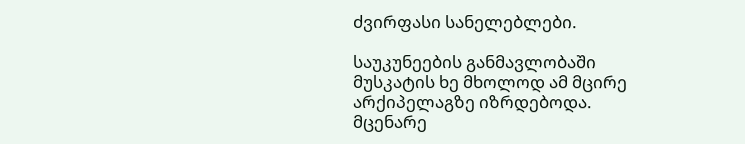ძვირფასი სანელებლები.

საუკუნეების განმავლობაში მუსკატის ხე მხოლოდ ამ მცირე არქიპელაგზე იზრდებოდა. მცენარე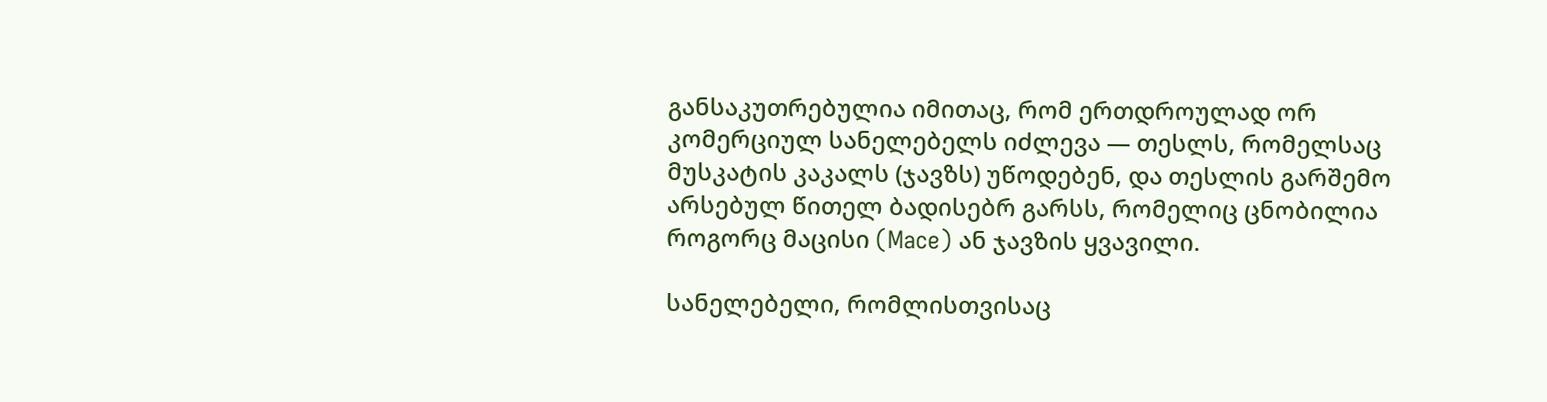განსაკუთრებულია იმითაც, რომ ერთდროულად ორ კომერციულ სანელებელს იძლევა — თესლს, რომელსაც მუსკატის კაკალს (ჯავზს) უწოდებენ, და თესლის გარშემო არსებულ წითელ ბადისებრ გარსს, რომელიც ცნობილია როგორც მაცისი (Mace) ან ჯავზის ყვავილი.

სანელებელი, რომლისთვისაც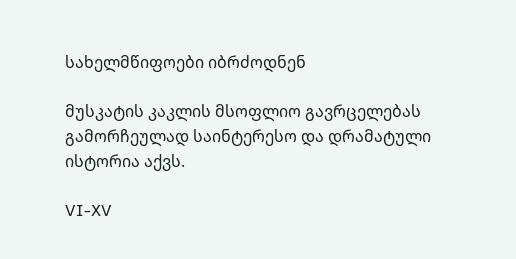სახელმწიფოები იბრძოდნენ

მუსკატის კაკლის მსოფლიო გავრცელებას გამორჩეულად საინტერესო და დრამატული ისტორია აქვს.

VI-XV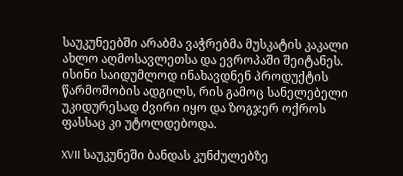საუკუნეებში არაბმა ვაჭრებმა მუსკატის კაკალი ახლო აღმოსავლეთსა და ევროპაში შეიტანეს. ისინი საიდუმლოდ ინახავდნენ პროდუქტის წარმოშობის ადგილს, რის გამოც სანელებელი უკიდურესად ძვირი იყო და ზოგჯერ ოქროს ფასსაც კი უტოლდებოდა.

XVII საუკუნეში ბანდას კუნძულებზე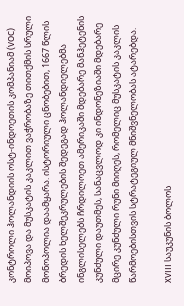კონტროლი ჰოლანდიის ოსტ-ინდოეთის კომპანიამ (VOC) მოიპოვა და მუსკატის კაკლით ვაჭრობაზე თითქმის სრული მონოპოლია დაამყარა. ისტორიული ცნობებით, 1667 წლის ბრედის ხელშეკრულების შედეგად ჰოლანდიელებმა ინგლისელებს ჩრდილოეთ ამერიკაში მდებარე მანჰეტენის კუნძული დაუთმეს, სანაცვლოდ კი ინდონეზიაში მდებარე მცირე კუნძული რუნი მიიღეს, რომელიც მუსკატის კაკლის წარმოებისთვის სტრატეგიულ მნიშვნელობას ატარებდა.

XVIII საუკუნის ბოლოს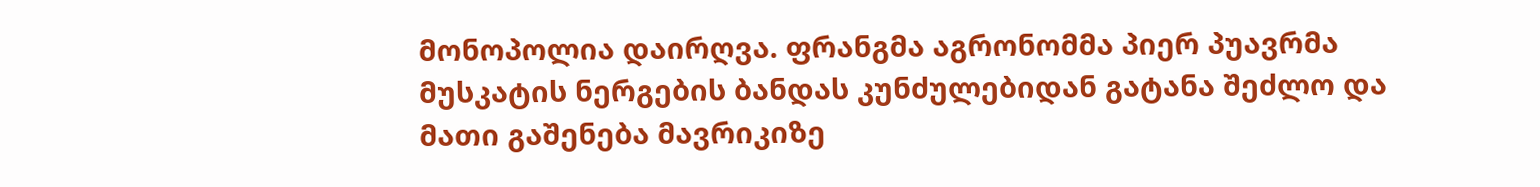მონოპოლია დაირღვა. ფრანგმა აგრონომმა პიერ პუავრმა მუსკატის ნერგების ბანდას კუნძულებიდან გატანა შეძლო და მათი გაშენება მავრიკიზე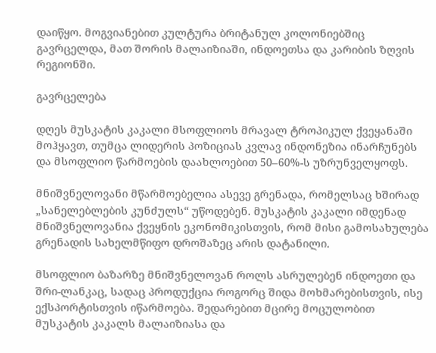დაიწყო. მოგვიანებით კულტურა ბრიტანულ კოლონიებშიც გავრცელდა, მათ შორის მალაიზიაში, ინდოეთსა და კარიბის ზღვის რეგიონში.

გავრცელება

დღეს მუსკატის კაკალი მსოფლიოს მრავალ ტროპიკულ ქვეყანაში მოჰყავთ, თუმცა ლიდერის პოზიციას კვლავ ინდონეზია ინარჩუნებს და მსოფლიო წარმოების დაახლოებით 50–60%-ს უზრუნველყოფს.

მნიშვნელოვანი მწარმოებელია ასევე გრენადა, რომელსაც ხშირად „სანელებლების კუნძულს“ უწოდებენ. მუსკატის კაკალი იმდენად მნიშვნელოვანია ქვეყნის ეკონომიკისთვის, რომ მისი გამოსახულება გრენადის სახელმწიფო დროშაზეც არის დატანილი.

მსოფლიო ბაზარზე მნიშვნელოვან როლს ასრულებენ ინდოეთი და შრი-ლანკაც, სადაც პროდუქცია როგორც შიდა მოხმარებისთვის, ისე ექსპორტისთვის იწარმოება. შედარებით მცირე მოცულობით მუსკატის კაკალს მალაიზიასა და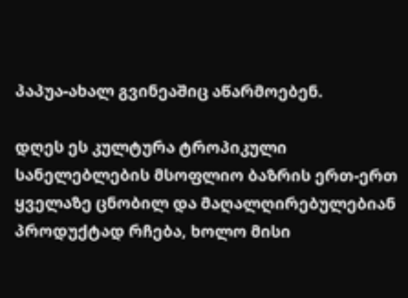პაპუა-ახალ გვინეაშიც აწარმოებენ.

დღეს ეს კულტურა ტროპიკული სანელებლების მსოფლიო ბაზრის ერთ-ერთ ყველაზე ცნობილ და მაღალღირებულებიან პროდუქტად რჩება, ხოლო მისი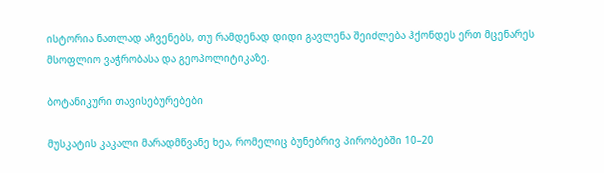ისტორია ნათლად აჩვენებს, თუ რამდენად დიდი გავლენა შეიძლება ჰქონდეს ერთ მცენარეს მსოფლიო ვაჭრობასა და გეოპოლიტიკაზე.

ბოტანიკური თავისებურებები

მუსკატის კაკალი მარადმწვანე ხეა, რომელიც ბუნებრივ პირობებში 10–20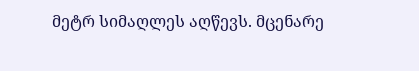მეტრ სიმაღლეს აღწევს. მცენარე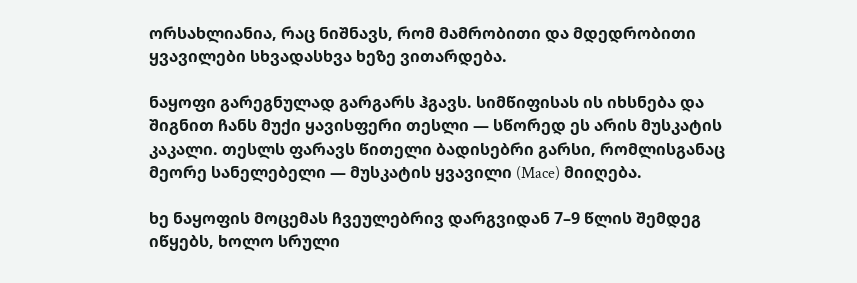ორსახლიანია, რაც ნიშნავს, რომ მამრობითი და მდედრობითი ყვავილები სხვადასხვა ხეზე ვითარდება.

ნაყოფი გარეგნულად გარგარს ჰგავს. სიმწიფისას ის იხსნება და შიგნით ჩანს მუქი ყავისფერი თესლი — სწორედ ეს არის მუსკატის კაკალი. თესლს ფარავს წითელი ბადისებრი გარსი, რომლისგანაც მეორე სანელებელი — მუსკატის ყვავილი (Mace) მიიღება.

ხე ნაყოფის მოცემას ჩვეულებრივ დარგვიდან 7–9 წლის შემდეგ იწყებს, ხოლო სრული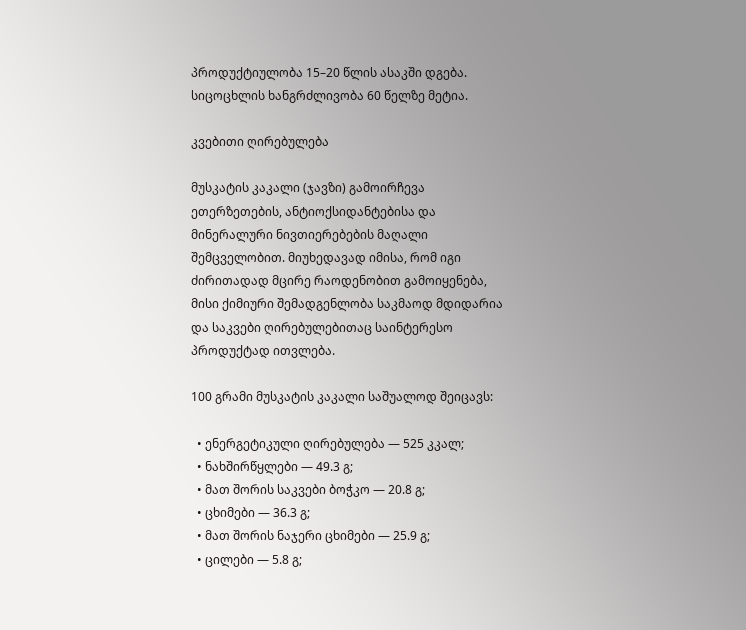პროდუქტიულობა 15–20 წლის ასაკში დგება. სიცოცხლის ხანგრძლივობა 60 წელზე მეტია.

კვებითი ღირებულება

მუსკატის კაკალი (ჯავზი) გამოირჩევა ეთერზეთების, ანტიოქსიდანტებისა და მინერალური ნივთიერებების მაღალი შემცველობით. მიუხედავად იმისა, რომ იგი ძირითადად მცირე რაოდენობით გამოიყენება, მისი ქიმიური შემადგენლობა საკმაოდ მდიდარია და საკვები ღირებულებითაც საინტერესო პროდუქტად ითვლება.

100 გრამი მუსკატის კაკალი საშუალოდ შეიცავს:

  • ენერგეტიკული ღირებულება — 525 კკალ;
  • ნახშირწყლები — 49.3 გ;
  • მათ შორის საკვები ბოჭკო — 20.8 გ;
  • ცხიმები — 36.3 გ;
  • მათ შორის ნაჯერი ცხიმები — 25.9 გ;
  • ცილები — 5.8 გ;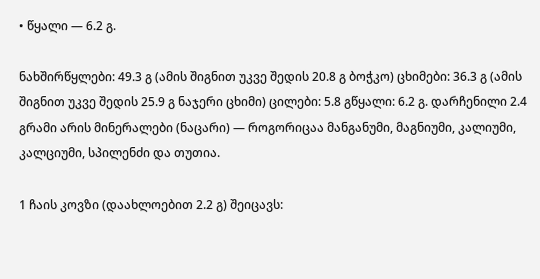• წყალი — 6.2 გ.

ნახშირწყლები: 49.3 გ (ამის შიგნით უკვე შედის 20.8 გ ბოჭკო) ცხიმები: 36.3 გ (ამის შიგნით უკვე შედის 25.9 გ ნაჯერი ცხიმი) ცილები: 5.8 გწყალი: 6.2 გ. დარჩენილი 2.4 გრამი არის მინერალები (ნაცარი) — როგორიცაა მანგანუმი, მაგნიუმი, კალიუმი, კალციუმი, სპილენძი და თუთია.

1 ჩაის კოვზი (დაახლოებით 2.2 გ) შეიცავს: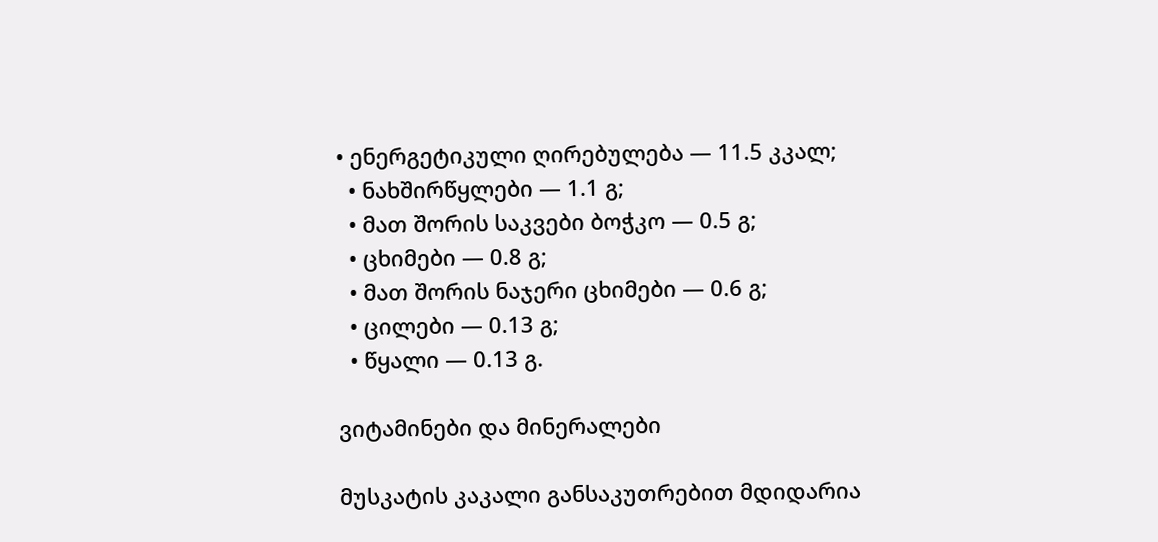• ენერგეტიკული ღირებულება — 11.5 კკალ;
  • ნახშირწყლები — 1.1 გ;
  • მათ შორის საკვები ბოჭკო — 0.5 გ;
  • ცხიმები — 0.8 გ;
  • მათ შორის ნაჯერი ცხიმები — 0.6 გ;
  • ცილები — 0.13 გ;
  • წყალი — 0.13 გ.

ვიტამინები და მინერალები

მუსკატის კაკალი განსაკუთრებით მდიდარია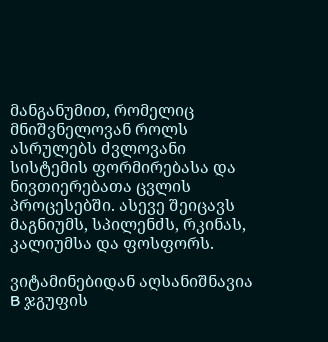მანგანუმით, რომელიც მნიშვნელოვან როლს ასრულებს ძვლოვანი სისტემის ფორმირებასა და ნივთიერებათა ცვლის პროცესებში. ასევე შეიცავს მაგნიუმს, სპილენძს, რკინას, კალიუმსა და ფოსფორს.

ვიტამინებიდან აღსანიშნავია B ჯგუფის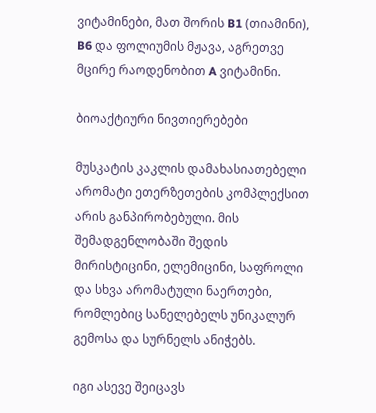ვიტამინები, მათ შორის B1 (თიამინი), B6 და ფოლიუმის მჟავა, აგრეთვე მცირე რაოდენობით A ვიტამინი.

ბიოაქტიური ნივთიერებები

მუსკატის კაკლის დამახასიათებელი არომატი ეთერზეთების კომპლექსით არის განპირობებული. მის შემადგენლობაში შედის მირისტიცინი, ელემიცინი, საფროლი და სხვა არომატული ნაერთები, რომლებიც სანელებელს უნიკალურ გემოსა და სურნელს ანიჭებს.

იგი ასევე შეიცავს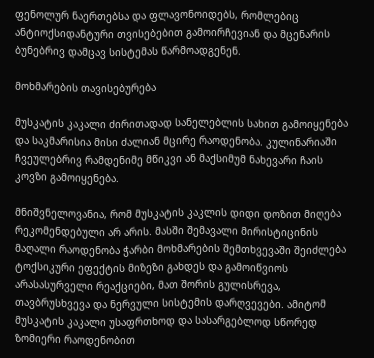ფენოლურ ნაერთებსა და ფლავონოიდებს, რომლებიც ანტიოქსიდანტური თვისებებით გამოირჩევიან და მცენარის ბუნებრივ დამცავ სისტემას წარმოადგენენ.

მოხმარების თავისებურება

მუსკატის კაკალი ძირითადად სანელებლის სახით გამოიყენება და საკმარისია მისი ძალიან მცირე რაოდენობა. კულინარიაში ჩვეულებრივ რამდენიმე მწიკვი ან მაქსიმუმ ნახევარი ჩაის კოვზი გამოიყენება.

მნიშვნელოვანია, რომ მუსკატის კაკლის დიდი დოზით მიღება რეკომენდებული არ არის. მასში შემავალი მირისტიცინის მაღალი რაოდენობა ჭარბი მოხმარების შემთხვევაში შეიძლება ტოქსიკური ეფექტის მიზეზი გახდეს და გამოიწვიოს არასასურველი რეაქციები, მათ შორის გულისრევა, თავბრუსხვევა და ნერვული სისტემის დარღვევები. ამიტომ მუსკატის კაკალი უსაფრთხოდ და სასარგებლოდ სწორედ ზომიერი რაოდენობით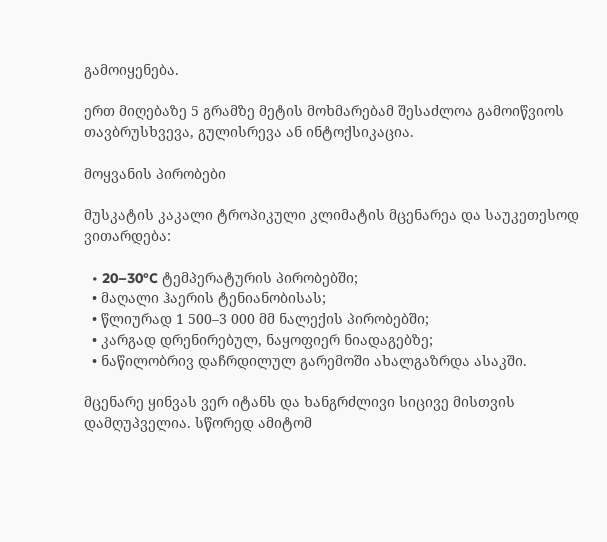გამოიყენება.

ერთ მიღებაზე 5 გრამზე მეტის მოხმარებამ შესაძლოა გამოიწვიოს თავბრუსხვევა, გულისრევა ან ინტოქსიკაცია.

მოყვანის პირობები

მუსკატის კაკალი ტროპიკული კლიმატის მცენარეა და საუკეთესოდ ვითარდება:

  • 20–30°C ტემპერატურის პირობებში;
  • მაღალი ჰაერის ტენიანობისას;
  • წლიურად 1 500–3 000 მმ ნალექის პირობებში;
  • კარგად დრენირებულ, ნაყოფიერ ნიადაგებზე;
  • ნაწილობრივ დაჩრდილულ გარემოში ახალგაზრდა ასაკში.

მცენარე ყინვას ვერ იტანს და ხანგრძლივი სიცივე მისთვის დამღუპველია. სწორედ ამიტომ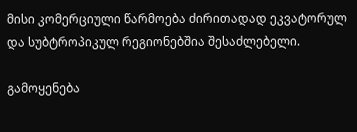მისი კომერციული წარმოება ძირითადად ეკვატორულ და სუბტროპიკულ რეგიონებშია შესაძლებელი.

გამოყენება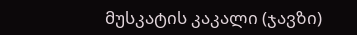მუსკატის კაკალი (ჯავზი)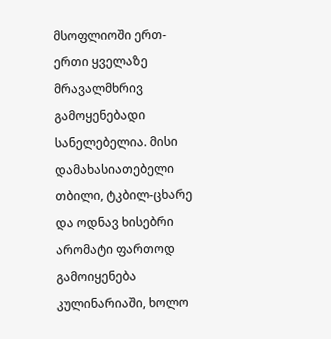მსოფლიოში ერთ-ერთი ყველაზე მრავალმხრივ გამოყენებადი სანელებელია. მისი დამახასიათებელი თბილი, ტკბილ-ცხარე და ოდნავ ხისებრი არომატი ფართოდ გამოიყენება კულინარიაში, ხოლო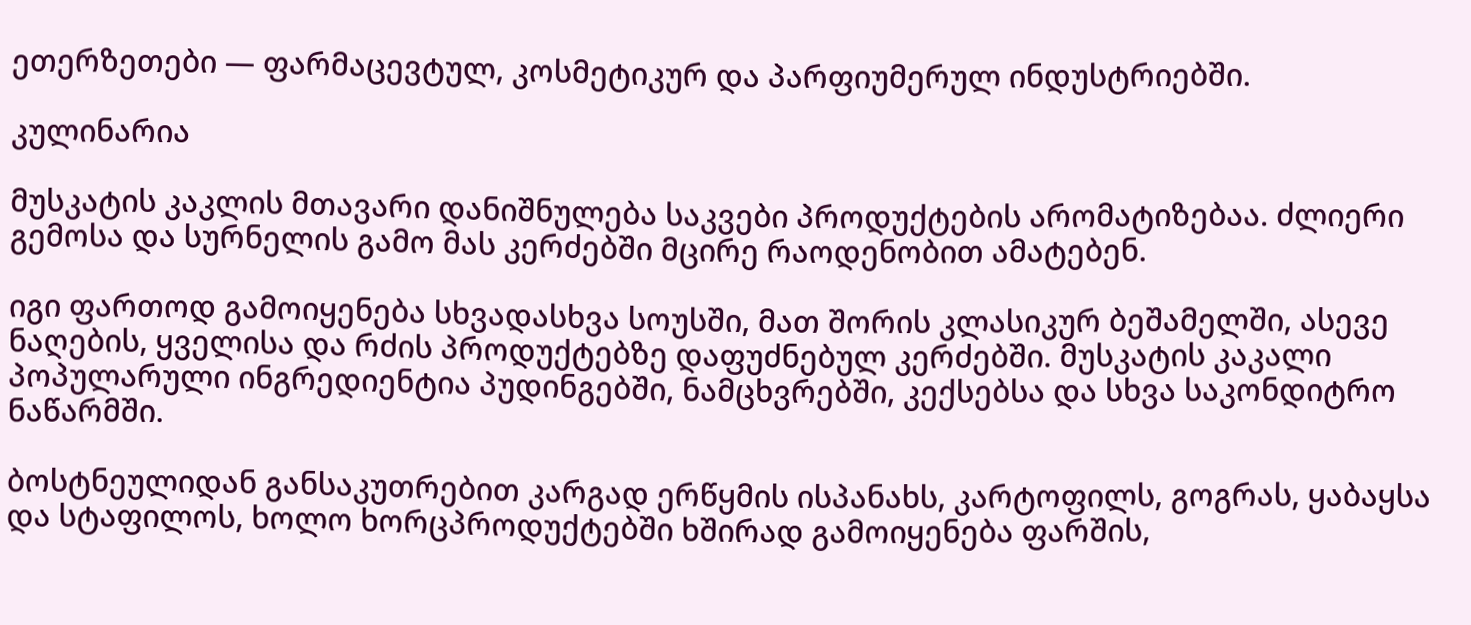ეთერზეთები — ფარმაცევტულ, კოსმეტიკურ და პარფიუმერულ ინდუსტრიებში.

კულინარია

მუსკატის კაკლის მთავარი დანიშნულება საკვები პროდუქტების არომატიზებაა. ძლიერი გემოსა და სურნელის გამო მას კერძებში მცირე რაოდენობით ამატებენ.

იგი ფართოდ გამოიყენება სხვადასხვა სოუსში, მათ შორის კლასიკურ ბეშამელში, ასევე ნაღების, ყველისა და რძის პროდუქტებზე დაფუძნებულ კერძებში. მუსკატის კაკალი პოპულარული ინგრედიენტია პუდინგებში, ნამცხვრებში, კექსებსა და სხვა საკონდიტრო ნაწარმში.

ბოსტნეულიდან განსაკუთრებით კარგად ერწყმის ისპანახს, კარტოფილს, გოგრას, ყაბაყსა და სტაფილოს, ხოლო ხორცპროდუქტებში ხშირად გამოიყენება ფარშის,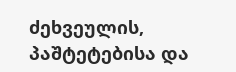ძეხვეულის, პაშტეტებისა და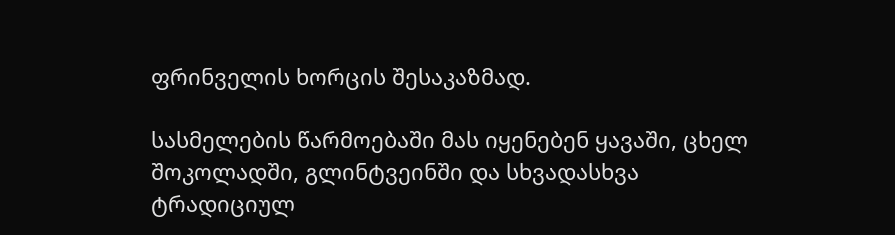ფრინველის ხორცის შესაკაზმად.

სასმელების წარმოებაში მას იყენებენ ყავაში, ცხელ შოკოლადში, გლინტვეინში და სხვადასხვა ტრადიციულ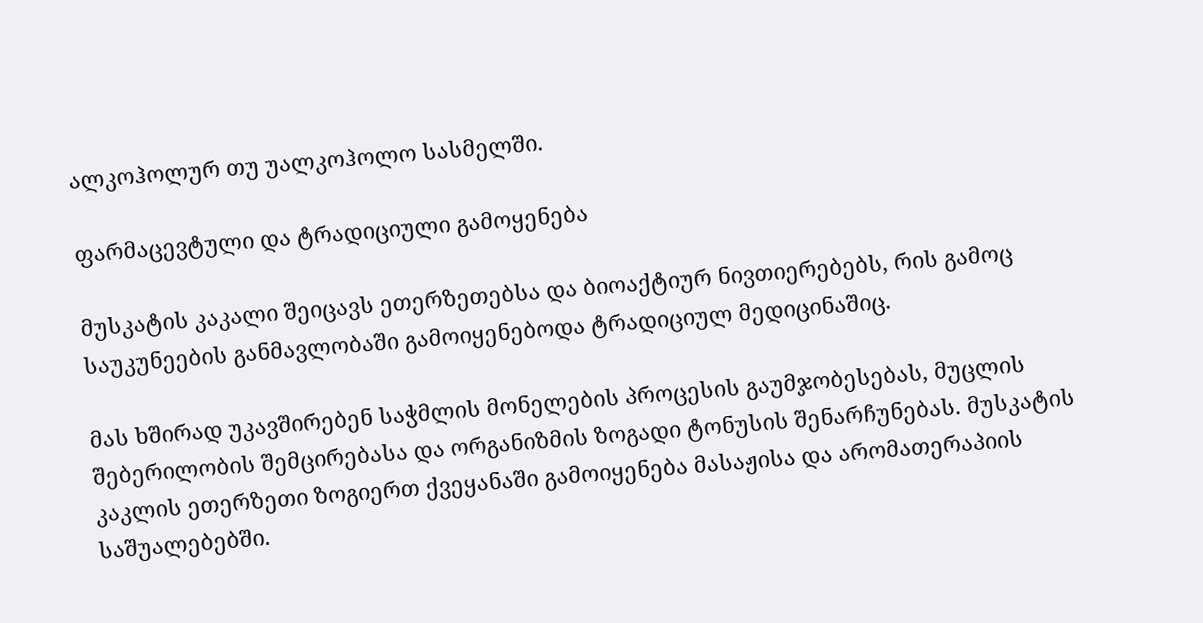ალკოჰოლურ თუ უალკოჰოლო სასმელში.

ფარმაცევტული და ტრადიციული გამოყენება

მუსკატის კაკალი შეიცავს ეთერზეთებსა და ბიოაქტიურ ნივთიერებებს, რის გამოც საუკუნეების განმავლობაში გამოიყენებოდა ტრადიციულ მედიცინაშიც.

მას ხშირად უკავშირებენ საჭმლის მონელების პროცესის გაუმჯობესებას, მუცლის შებერილობის შემცირებასა და ორგანიზმის ზოგადი ტონუსის შენარჩუნებას. მუსკატის კაკლის ეთერზეთი ზოგიერთ ქვეყანაში გამოიყენება მასაჟისა და არომათერაპიის საშუალებებში.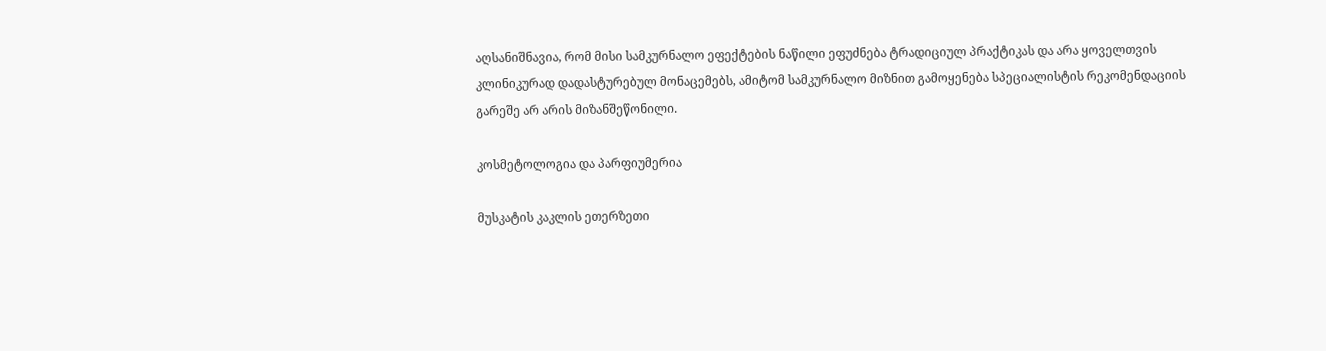აღსანიშნავია, რომ მისი სამკურნალო ეფექტების ნაწილი ეფუძნება ტრადიციულ პრაქტიკას და არა ყოველთვის კლინიკურად დადასტურებულ მონაცემებს, ამიტომ სამკურნალო მიზნით გამოყენება სპეციალისტის რეკომენდაციის გარეშე არ არის მიზანშეწონილი.

კოსმეტოლოგია და პარფიუმერია

მუსკატის კაკლის ეთერზეთი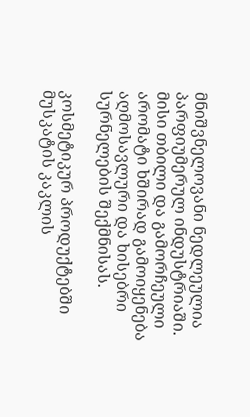მნიშვნელოვანი ნედლეულია პარფიუმერულ ინდუსტრიაში. მისი თბილი და გამორჩეული არომატი ხშირად გამოიყენება აღმოსავლური და ხისებრი სურნელების შექმნისას.

კოსმეტიკურ პროდუქტებში მუსკატის კაკლის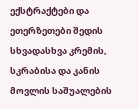ექსტრაქტები და ეთერზეთები შედის სხვადასხვა კრემის, სკრაბისა და კანის მოვლის საშუალების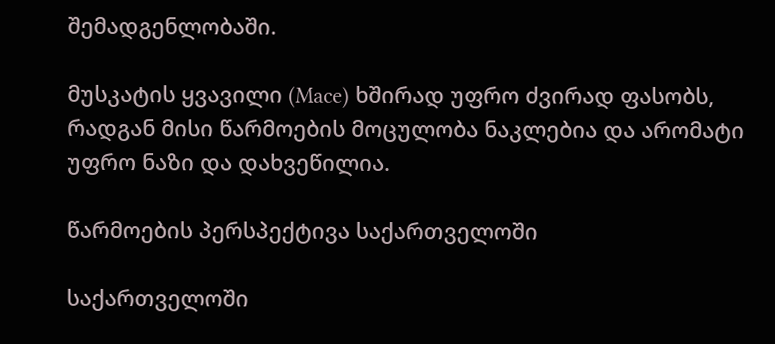შემადგენლობაში.

მუსკატის ყვავილი (Mace) ხშირად უფრო ძვირად ფასობს, რადგან მისი წარმოების მოცულობა ნაკლებია და არომატი უფრო ნაზი და დახვეწილია.

წარმოების პერსპექტივა საქართველოში

საქართველოში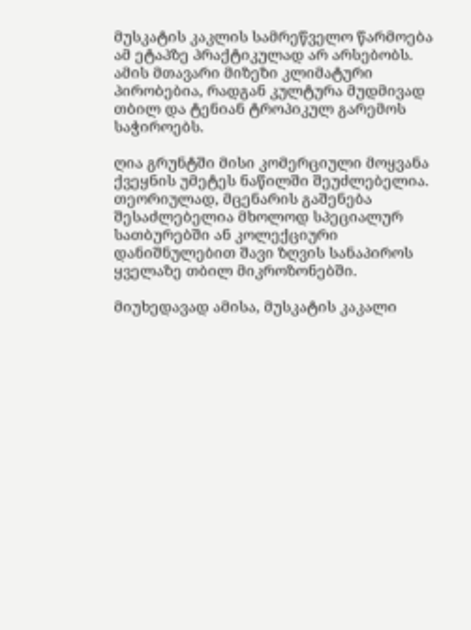მუსკატის კაკლის სამრეწველო წარმოება ამ ეტაპზე პრაქტიკულად არ არსებობს. ამის მთავარი მიზეზი კლიმატური პირობებია, რადგან კულტურა მუდმივად თბილ და ტენიან ტროპიკულ გარემოს საჭიროებს.

ღია გრუნტში მისი კომერციული მოყვანა ქვეყნის უმეტეს ნაწილში შეუძლებელია. თეორიულად, მცენარის გაშენება შესაძლებელია მხოლოდ სპეციალურ სათბურებში ან კოლექციური დანიშნულებით შავი ზღვის სანაპიროს ყველაზე თბილ მიკროზონებში.

მიუხედავად ამისა, მუსკატის კაკალი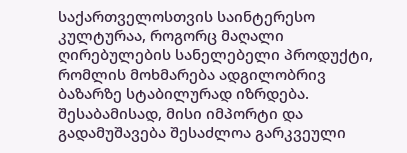საქართველოსთვის საინტერესო კულტურაა, როგორც მაღალი ღირებულების სანელებელი პროდუქტი, რომლის მოხმარება ადგილობრივ ბაზარზე სტაბილურად იზრდება. შესაბამისად, მისი იმპორტი და გადამუშავება შესაძლოა გარკვეული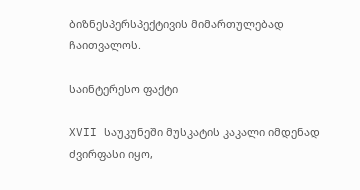ბიზნესპერსპექტივის მიმართულებად ჩაითვალოს.

საინტერესო ფაქტი

XVII საუკუნეში მუსკატის კაკალი იმდენად ძვირფასი იყო,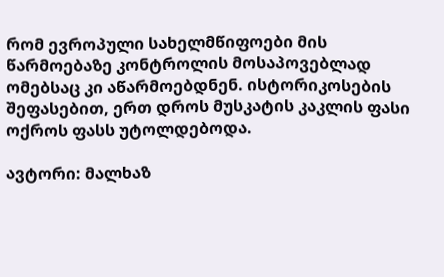რომ ევროპული სახელმწიფოები მის წარმოებაზე კონტროლის მოსაპოვებლად ომებსაც კი აწარმოებდნენ. ისტორიკოსების შეფასებით, ერთ დროს მუსკატის კაკლის ფასი ოქროს ფასს უტოლდებოდა.

ავტორი: მალხაზ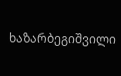ხაზარბეგიშვილი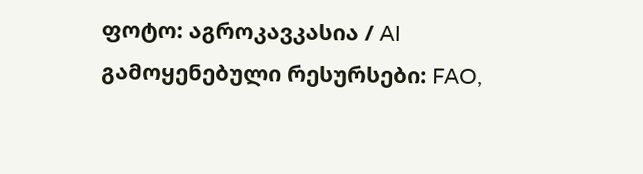ფოტო: აგროკავკასია / AI
გამოყენებული რესურსები: FAO,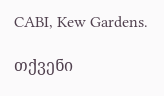CABI, Kew Gardens.

თქვენი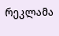რეკლამა